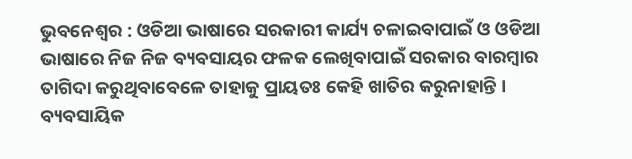ଭୁବନେଶ୍ୱର : ଓଡିଆ ଭାଷାରେ ସରକାରୀ କାର୍ଯ୍ୟ ଚଳାଇବାପାଇଁ ଓ ଓଡିଆ ଭାଷାରେ ନିଜ ନିଜ ବ୍ୟବସାୟର ଫଳକ ଲେଖିବାପାଇଁ ସରକାର ବାରମ୍ବାର ତାଗିଦା କରୁଥିବାବେଳେ ତାହାକୁ ପ୍ରାୟତଃ କେହି ଖାତିର କରୁନାହାନ୍ତି । ବ୍ୟବସାୟିକ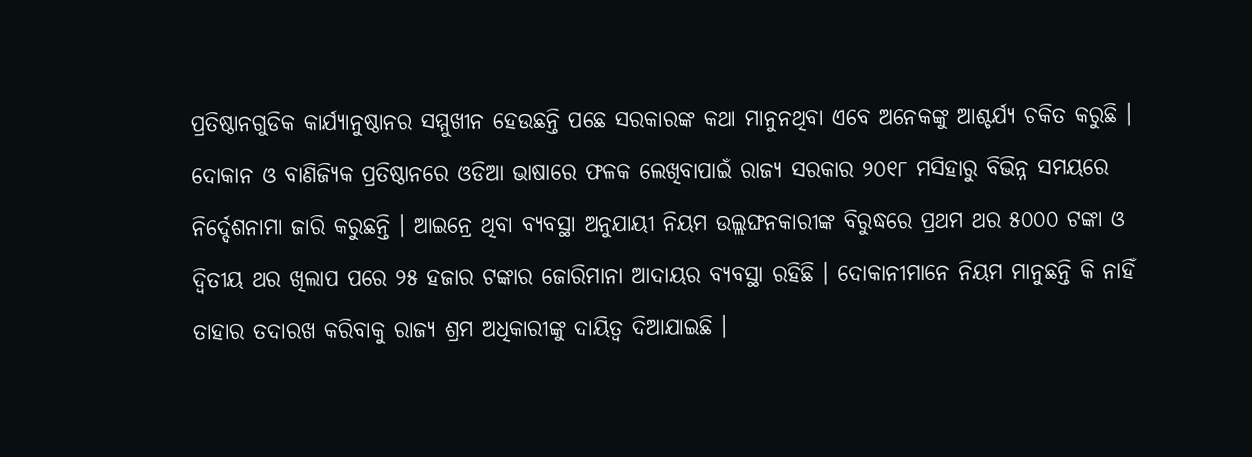ପ୍ରତିଷ୍ଠାନଗୁଡିକ କାର୍ଯ୍ୟାନୁଷ୍ଠାନର ସମ୍ମୁଖୀନ ହେଉଛନ୍ତି ପଛେ ସରକାରଙ୍କ କଥା ମାନୁନଥିବା ଏବେ ଅନେକଙ୍କୁ ଆଶ୍ଚର୍ଯ୍ୟ ଚକିତ କରୁଛି ।
ଦୋକାନ ଓ ବାଣିଜ୍ୟିକ ପ୍ରତିଷ୍ଠାନରେ ଓଡିଆ ଭାଷାରେ ଫଳକ ଲେଖିବାପାଇଁ ରାଜ୍ୟ ସରକାର ୨୦୧୮ ମସିହାରୁ ବିଭିନ୍ନ ସମୟରେ ନିର୍ଦ୍ଦେଶନାମା ଜାରି କରୁଛନ୍ତି । ଆଇନ୍ରେ ଥିବା ବ୍ୟବସ୍ଥା ଅନୁଯାୟୀ ନିୟମ ଉଲ୍ଲଙ୍ଘନକାରୀଙ୍କ ବିରୁଦ୍ଧରେ ପ୍ରଥମ ଥର ୫୦୦୦ ଟଙ୍କା ଓ ଦ୍ୱିତୀୟ ଥର ଖିଲାପ ପରେ ୨୫ ହଜାର ଟଙ୍କାର ଜୋରିମାନା ଆଦାୟର ବ୍ୟବସ୍ଥା ରହିଛି । ଦୋକାନୀମାନେ ନିୟମ ମାନୁଛନ୍ତି କି ନାହିଁ ତାହାର ତଦାରଖ କରିବାକୁ ରାଜ୍ୟ ଶ୍ରମ ଅଧିକାରୀଙ୍କୁ ଦାୟିତ୍ୱ ଦିଆଯାଇଛି ।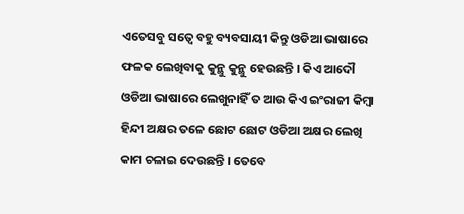ଏତେସବୁ ସତ୍ୱେ ବହୁ ବ୍ୟବସାୟୀ କିନ୍ତୁ ଓଡିଆ ଭାଷାରେ ଫଳକ ଲେଖିବାକୁ କୁନ୍ଥୁ କୁନ୍ଥୁ ହେଉଛନ୍ତି । କିଏ ଆଦୌ ଓଡିଆ ଭାଷାରେ ଲେଖୁନାହିଁ ତ ଆଉ କିଏ ଇଂରାଜୀ କିମ୍ବା ହିନ୍ଦୀ ଅକ୍ଷର ତଳେ ଛୋଟ ଛୋଟ ଓଡିଆ ଅକ୍ଷର ଲେଖି କାମ ଚଳାଇ ଦେଉଛନ୍ତି । ତେବେ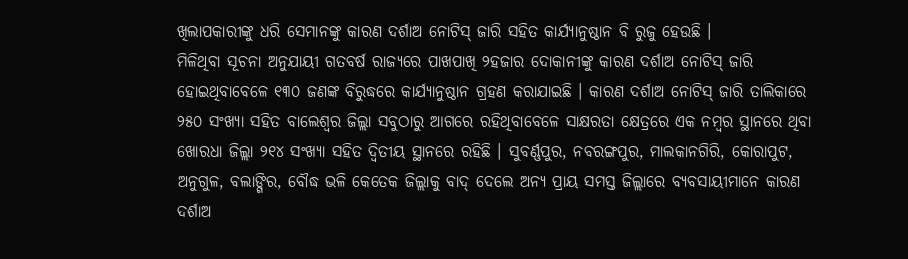ଖିଲାପକାରୀଙ୍କୁ ଧରି ସେମାନଙ୍କୁ କାରଣ ଦର୍ଶାଅ ନୋଟିସ୍ ଜାରି ସହିତ କାର୍ଯ୍ୟାନୁଷ୍ଠାନ ବି ରୁଜୁ ହେଉଛି ।
ମିଳିଥିବା ସୂଚନା ଅନୁଯାୟୀ ଗତବର୍ଷ ରାଜ୍ୟରେ ପାଖପାଖି ୨ହଜାର ଦୋକାନୀଙ୍କୁ କାରଣ ଦର୍ଶାଅ ନୋଟିସ୍ ଜାରି ହୋଇଥିବାବେଳେ ୧୩୦ ଜଣଙ୍କ ବିରୁଦ୍ଧରେ କାର୍ଯ୍ୟାନୁଷ୍ଠାନ ଗ୍ରହଣ କରାଯାଇଛି । କାରଣ ଦର୍ଶାଅ ନୋଟିସ୍ ଜାରି ତାଲିକାରେ ୨୫୦ ସଂଖ୍ୟା ସହିତ ବାଲେଶ୍ୱର ଜିଲ୍ଲା ସବୁଠାରୁ ଆଗରେ ରହିଥିବାବେଳେ ସାକ୍ଷରତା କ୍ଷେତ୍ରରେ ଏକ ନମ୍ବର ସ୍ଥାନରେ ଥିବା ଖୋରଧା ଜିଲ୍ଲା ୨୧୪ ସଂଖ୍ୟା ସହିତ ଦ୍ୱିତୀୟ ସ୍ଥାନରେ ରହିଛି । ସୁବର୍ଣ୍ଣପୁର, ନବରଙ୍ଗପୁର, ମାଲକାନଗିରି, କୋରାପୁଟ, ଅନୁଗୁଳ, ବଲାଙ୍ଗିର, ବୌଦ୍ଧ ଭଳି କେତେକ ଜିଲ୍ଲାକୁ ବାଦ୍ ଦେଲେ ଅନ୍ୟ ପ୍ରାୟ ସମସ୍ତ ଜିଲ୍ଲାରେ ବ୍ୟବସାୟୀମାନେ କାରଣ ଦର୍ଶାଅ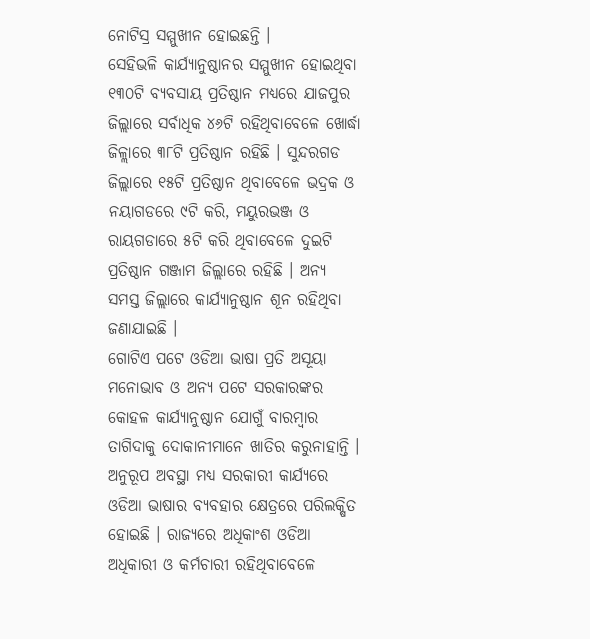ନୋଟିସ୍ର ସମ୍ମୁଖୀନ ହୋଇଛନ୍ତି ।
ସେହିଭଳି କାର୍ଯ୍ୟାନୁଷ୍ଠାନର ସମ୍ମୁଖୀନ ହୋଇଥିବା ୧୩୦ଟି ବ୍ୟବସାୟ ପ୍ରତିଷ୍ଠାନ ମଧ୍ୟରେ ଯାଜପୁର ଜିଲ୍ଲାରେ ସର୍ବାଧିକ ୪୬ଟି ରହିଥିବାବେଳେ ଖୋର୍ଦ୍ଧା ଜିଳ୍ଲାରେ ୩୮ଟି ପ୍ରତିଷ୍ଠାନ ରହିଛି । ସୁନ୍ଦରଗଡ ଜିଲ୍ଲାରେ ୧୫ଟି ପ୍ରତିଷ୍ଠାନ ଥିବାବେଳେ ଭଦ୍ରକ ଓ ନୟାଗଡରେ ୯ଟି କରି, ମୟୁରଭଞ୍ଜ ଓ ରାୟଗଡାରେ ୫ଟି କରି ଥିବାବେଳେ ଦୁଇଟି ପ୍ରତିଷ୍ଠାନ ଗଞ୍ଜାମ ଜିଲ୍ଲାରେ ରହିଛି । ଅନ୍ୟ ସମସ୍ତ ଜିଲ୍ଲାରେ କାର୍ଯ୍ୟାନୁଷ୍ଠାନ ଶୂନ ରହିଥିବା ଜଣାଯାଇଛି ।
ଗୋଟିଏ ପଟେ ଓଡିଆ ଭାଷା ପ୍ରତି ଅସୂୟା ମନୋଭାବ ଓ ଅନ୍ୟ ପଟେ ସରକାରଙ୍କର କୋହଳ କାର୍ଯ୍ୟାନୁଷ୍ଠାନ ଯୋଗୁଁ ବାରମ୍ବାର ତାଗିଦାକୁ ଦୋକାନୀମାନେ ଖାତିର କରୁନାହାନ୍ତି । ଅନୁରୂପ ଅବସ୍ଥା ମଧ୍ୟ ସରକାରୀ କାର୍ଯ୍ୟରେ ଓଡିଆ ଭାଷାର ବ୍ୟବହାର କ୍ଷେତ୍ରରେ ପରିଲକ୍ଷିତ ହୋଇଛି । ରାଜ୍ୟରେ ଅଧିକାଂଶ ଓଡିଆ ଅଧିକାରୀ ଓ କର୍ମଚାରୀ ରହିଥିବାବେଳେ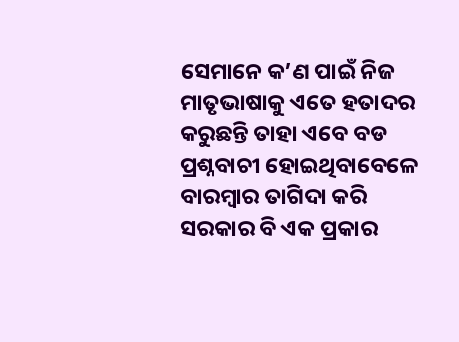ସେମାନେ କ’ଣ ପାଇଁ ନିଜ ମାତୃଭାଷାକୁ ଏତେ ହତାଦର କରୁଛନ୍ତି ତାହା ଏବେ ବଡ ପ୍ରଶ୍ନବାଚୀ ହୋଇଥିବାବେଳେ ବାରମ୍ବାର ତାଗିଦା କରି ସରକାର ବି ଏକ ପ୍ରକାର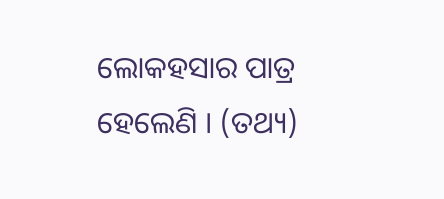ଲୋକହସାର ପାତ୍ର ହେଲେଣି । (ତଥ୍ୟ)